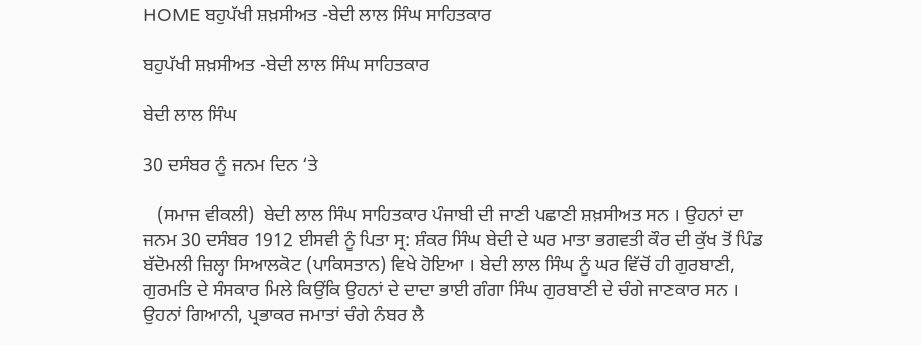HOME ਬਹੁਪੱਖੀ ਸ਼ਖ਼ਸੀਅਤ -ਬੇਦੀ ਲਾਲ ਸਿੰਘ ਸਾਹਿਤਕਾਰ

ਬਹੁਪੱਖੀ ਸ਼ਖ਼ਸੀਅਤ -ਬੇਦੀ ਲਾਲ ਸਿੰਘ ਸਾਹਿਤਕਾਰ

ਬੇਦੀ ਲਾਲ ਸਿੰਘ

30 ਦਸੰਬਰ ਨੂੰ ਜਨਮ ਦਿਨ ‘ਤੇ

   (ਸਮਾਜ ਵੀਕਲੀ)  ਬੇਦੀ ਲਾਲ ਸਿੰਘ ਸਾਹਿਤਕਾਰ ਪੰਜਾਬੀ ਦੀ ਜਾਣੀ ਪਛਾਣੀ ਸ਼ਖ਼ਸੀਅਤ ਸਨ । ਉਹਨਾਂ ਦਾ ਜਨਮ 30 ਦਸੰਬਰ 1912 ਈਸਵੀ ਨੂੰ ਪਿਤਾ ਸ੍ਰ: ਸ਼ੰਕਰ ਸਿੰਘ ਬੇਦੀ ਦੇ ਘਰ ਮਾਤਾ ਭਗਵਤੀ ਕੌਰ ਦੀ ਕੁੱਖ ਤੋਂ ਪਿੰਡ ਬੱਦੋਮਲੀ ਜ਼ਿਲ੍ਹਾ ਸਿਆਲਕੋਟ (ਪਾਕਿਸਤਾਨ) ਵਿਖੇ ਹੋਇਆ । ਬੇਦੀ ਲਾਲ ਸਿੰਘ ਨੂੰ ਘਰ ਵਿੱਚੋਂ ਹੀ ਗੁਰਬਾਣੀ, ਗੁਰਮਤਿ ਦੇ ਸੰਸਕਾਰ ਮਿਲੇ ਕਿਉਂਕਿ ਉਹਨਾਂ ਦੇ ਦਾਦਾ ਭਾਈ ਗੰਗਾ ਸਿੰਘ ਗੁਰਬਾਣੀ ਦੇ ਚੰਗੇ ਜਾਣਕਾਰ ਸਨ । ਉਹਨਾਂ ਗਿਆਨੀ, ਪ੍ਰਭਾਕਰ ਜਮਾਤਾਂ ਚੰਗੇ ਨੰਬਰ ਲੈ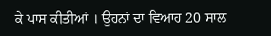ਕੇ ਪਾਸ ਕੀਤੀਆਂ । ਉਹਨਾਂ ਦਾ ਵਿਆਹ 20 ਸਾਲ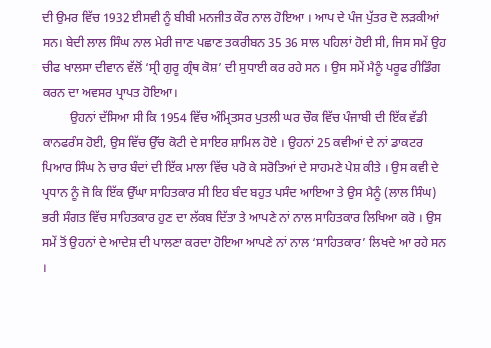ਦੀ ਉਮਰ ਵਿੱਚ 1932 ਈਸਵੀ ਨੂੰ ਬੀਬੀ ਮਨਜੀਤ ਕੌਰ ਨਾਲ ਹੋਇਆ । ਆਪ ਦੇ ਪੰਜ ਪੁੱਤਰ ਦੋ ਲੜਕੀਆਂ ਸਨ। ਬੇਦੀ ਲਾਲ ਸਿੰਘ ਨਾਲ ਮੇਰੀ ਜਾਣ ਪਛਾਣ ਤਕਰੀਬਨ 35 36 ਸਾਲ ਪਹਿਲਾਂ ਹੋਈ ਸੀ, ਜਿਸ ਸਮੇਂ ਉਹ ਚੀਫ ਖਾਲਸਾ ਦੀਵਾਨ ਵੱਲੋਂ ‘ਸ੍ਰੀ ਗੁਰੂ ਗ੍ਰੰਥ ਕੋਸ਼’ ਦੀ ਸੁਧਾਈ ਕਰ ਰਹੇ ਸਨ । ਉਸ ਸਮੇਂ ਮੈਨੂੰ ਪਰੂਫ ਰੀਡਿੰਗ ਕਰਨ ਦਾ ਅਵਸਰ ਪ੍ਰਾਪਤ ਹੋਇਆ।
         ਉਹਨਾਂ ਦੱਸਿਆ ਸੀ ਕਿ 1954 ਵਿੱਚ ਅੰਮ੍ਰਿਤਸਰ ਪੁਤਲੀ ਘਰ ਚੌਕ ਵਿੱਚ ਪੰਜਾਬੀ ਦੀ ਇੱਕ ਵੱਡੀ ਕਾਨਫਰੰਸ ਹੋਈ, ਉਸ ਵਿੱਚ ਉੱਚ ਕੋਟੀ ਦੇ ਸਾਇਰ‌ ਸ਼ਾਮਿਲ ਹੋਏ । ਉਹਨਾਂ 25 ਕਵੀਆਂ ਦੇ ਨਾਂ ਡਾਕਟਰ ਪਿਆਰ ਸਿੰਘ ਨੇ ਚਾਰ ਬੰਦਾਂ ਦੀ ਇੱਕ ਮਾਲਾ ਵਿੱਚ ਪਰੋ ਕੇ ਸਰੋਤਿਆਂ ਦੇ ਸਾਹਮਣੇ ਪੇਸ਼ ਕੀਤੇ । ਉਸ ਕਵੀ ਦੇ ਪ੍ਰਧਾਨ ਨੂੰ ਜੋ ਕਿ ਇੱਕ ਉੱਘਾ ਸਾਹਿਤਕਾਰ ਸੀ ਇਹ ਬੰਦ ਬਹੁਤ ਪਸੰਦ ਆਇਆ ਤੇ ਉਸ ਮੈਨੂੰ (ਲਾਲ ਸਿੰਘ) ਭਰੀ ਸੰਗਤ ਵਿੱਚ ਸਾਹਿਤਕਾਰ ਹੁਣ ਦਾ ਲੱਕਬ ਦਿੱਤਾ ਤੇ ਆਪਣੇ ਨਾਂ ਨਾਲ ਸਾਹਿਤਕਾਰ ਲਿਖਿਆ ਕਰੋ । ਉਸ ਸਮੇਂ ਤੋਂ ਉਹਨਾਂ ਦੇ ਆਦੇਸ਼ ਦੀ ਪਾਲਣਾ ਕਰਦਾ ਹੋਇਆ ਆਪਣੇ ਨਾਂ ਨਾਲ ‘ਸਾਹਿਤਕਾਰ’ ਲਿਖਦੇ ਆ ਰਹੇ ਸਨ ।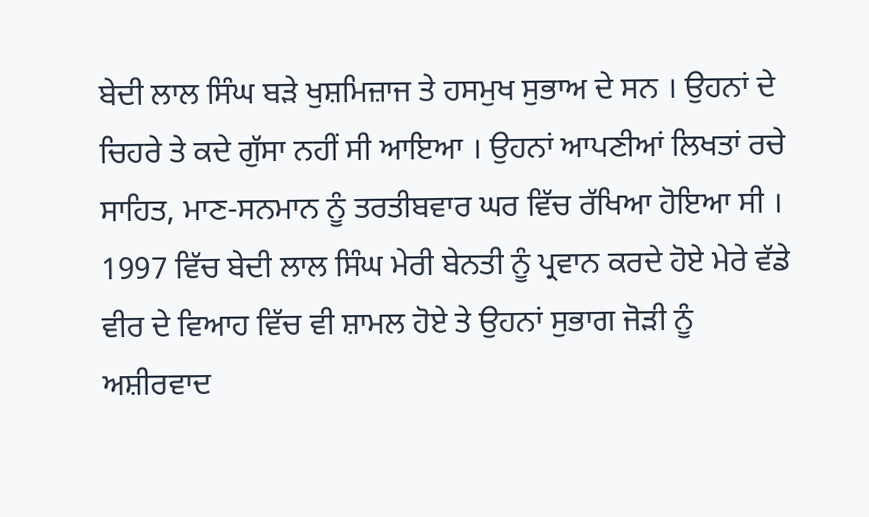ਬੇਦੀ ਲਾਲ ਸਿੰਘ ਬੜੇ ਖੁਸ਼ਮਿਜ਼ਾਜ ਤੇ ਹਸਮੁਖ ਸੁਭਾਅ ਦੇ ਸਨ । ਉਹਨਾਂ ਦੇ ਚਿਹਰੇ ਤੇ ਕਦੇ ਗੁੱਸਾ ਨਹੀਂ ਸੀ ਆਇਆ । ਉਹਨਾਂ ਆਪਣੀਆਂ ਲਿਖਤਾਂ ਰਚੇ ਸਾਹਿਤ, ਮਾਣ-ਸਨਮਾਨ ਨੂੰ ਤਰਤੀਬਵਾਰ ਘਰ ਵਿੱਚ ਰੱਖਿਆ ਹੋਇਆ ਸੀ । 1997 ਵਿੱਚ ਬੇਦੀ ਲਾਲ ਸਿੰਘ ਮੇਰੀ ਬੇਨਤੀ ਨੂੰ ਪ੍ਰਵਾਨ ਕਰਦੇ ਹੋਏ ਮੇਰੇ ਵੱਡੇ ਵੀਰ ਦੇ ਵਿਆਹ ਵਿੱਚ ਵੀ ਸ਼ਾਮਲ ਹੋਏ ਤੇ ਉਹਨਾਂ ਸੁਭਾਗ ਜੋੜੀ ਨੂੰ ਅਸ਼ੀਰਵਾਦ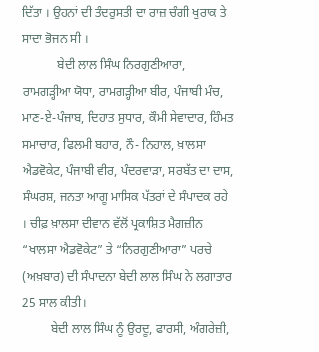ਦਿੱਤਾ । ਉਹਨਾਂ ਦੀ ਤੰਦਰੁਸਤੀ ਦਾ ਰਾਜ਼ ਚੰਗੀ ਖੁਰਾਕ ਤੇ ਸਾਦਾ ਭੋਜਨ ਸੀ ।
           ਬੇਦੀ ਲਾਲ ਸਿੰਘ ਨਿਰਗੁਣੀਆਰਾ, ਰਾਮਗੜ੍ਹੀਆ ਯੋਧਾ, ਰਾਮਗੜ੍ਹੀਆ ਬੀਰ, ਪੰਜਾਬੀ ਮੰਚ, ਮਾਣ-ਏ-ਪੰਜਾਬ, ਦਿਹਾਤ ਸੁਧਾਰ, ਕੌਮੀ ਸੇਵਾਦਾਰ, ਹਿੰਮਤ ਸਮਾਚਾਰ, ਫਿਲਮੀ ਬਹਾਰ, ਨੌ- ਨਿਹਾਲ, ਖ਼ਾਲਸਾ ਐਡਵੋਕੇਟ, ਪੰਜਾਬੀ ਵੀਰ, ਪੰਦਰਵਾੜਾ, ਸਰਬੱਤ ਦਾ ਦਾਸ, ਸੰਘਰਸ਼, ਜਨਤਾ ਆਗੂ ਮਾਸਿਕ ਪੱਤਰਾਂ ਦੇ ਸੰਪਾਦਕ ਰਹੇ । ਚੀਫ਼ ਖ਼ਾਲਸਾ ਦੀਵਾਨ ਵੱਲੋਂ ਪ੍ਰਕਾਸ਼ਿਤ ਮੈਗਜ਼ੀਨ “ਖਾਲਸਾ ਐਡਵੋਕੇਟ” ਤੇ “ਨਿਰਗੁਣੀਆਰਾ” ਪਰਚੇ (ਅਖ਼ਬਾਰ) ਦੀ ਸੰਪਾਦਨਾ ਬੇਦੀ ਲਾਲ ਸਿੰਘ ਨੇ ਲਗਾਤਾਰ 25 ਸਾਲ ਕੀਤੀ।
         ਬੇਦੀ ਲਾਲ ਸਿੰਘ ਨੂੰ ਉਰਦੂ, ਫਾਰਸੀ, ਅੰਗਰੇਜ਼ੀ,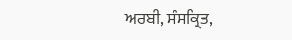ਅਰਬੀ, ਸੰਸਕ੍ਰਿਤ,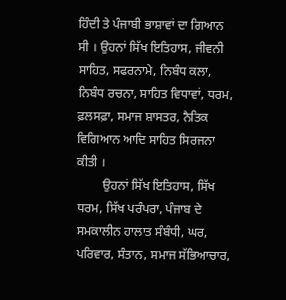ਹਿੰਦੀ ਤੇ ਪੰਜਾਬੀ ਭਾਸ਼ਾਵਾਂ ਦਾ ਗਿਆਨ ਸੀ । ਉਹਨਾਂ ਸਿੱਖ ਇਤਿਹਾਸ, ਜੀਵਨੀ ਸਾਹਿਤ, ਸਫਰਨਾਮੇ, ਨਿਬੰਧ ਕਲਾ, ਨਿਬੰਧ ਰਚਨਾ, ਸਾਹਿਤ ਵਿਧਾਵਾਂ, ਧਰਮ, ਫ਼ਲਸਫ਼ਾ, ਸਮਾਜ ਸ਼ਾਸਤਰ, ਨੈਤਿਕ ਵਿਗਿਆਨ ਆਦਿ ਸਾਹਿਤ ਸਿਰਜਨਾ ਕੀਤੀ ।
        ਉਹਨਾਂ ਸਿੱਖ ਇਤਿਹਾਸ, ਸਿੱਖ ਧਰਮ, ਸਿੱਖ ਪਰੰਪਰਾ, ਪੰਜਾਬ ਦੇ ਸਮਕਾਲੀਨ ਹਾਲਾਤ ਸੰਬੰਧੀ, ਘਰ, ਪਰਿਵਾਰ, ਸੰਤਾਨ, ਸਮਾਜ ਸੱਭਿਆਚਾਰ,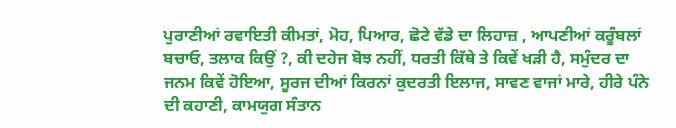ਪੁਰਾਣੀਆਂ ਰਵਾਇਤੀ ਕੀਮਤਾਂ, ਮੋਹ, ਪਿਆਰ, ਛੋਟੇ ਵੱਡੇ ਦਾ ਲਿਹਾਜ਼ , ਆਪਣੀਆਂ ਕਰੂੰਬਲਾਂ ਬਚਾਓ, ਤਲਾਕ ਕਿਉਂ ?, ਕੀ ਦਹੇਜ ਬੋਝ ਨਹੀਂ, ਧਰਤੀ ਕਿੱਥੇ ਤੇ ਕਿਵੇਂ ਖੜੀ ਹੈ, ਸਮੁੰਦਰ ਦਾ ਜਨਮ ਕਿਵੇਂ ਹੋਇਆ, ਸੂਰਜ ਦੀਆਂ ਕਿਰਨਾਂ ਕੁਦਰਤੀ ਇਲਾਜ, ਸਾਵਣ ਵਾਜਾਂ ਮਾਰੇ, ਹੀਰੇ ਪੰਨੇ ਦੀ ਕਹਾਣੀ, ਕਾਮਯੁਗ ਸੰਤਾਨ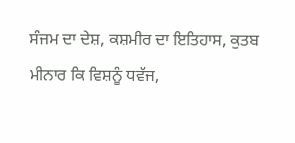ਸੰਜਮ ਦਾ ਦੇਸ਼, ਕਸ਼ਮੀਰ ਦਾ ਇਤਿਹਾਸ, ਕੁਤਬ ਮੀਨਾਰ ਕਿ ਵਿਸ਼ਨੂੰ ਧਵੱਜ,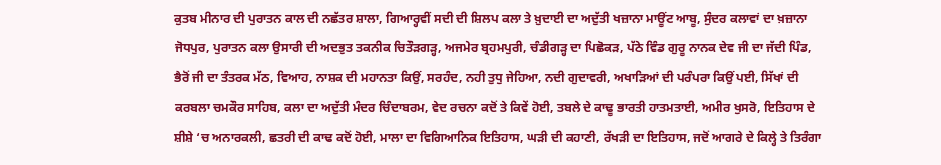ਕੁਤਬ ਮੀਨਾਰ ਦੀ ਪੁਰਾਤਨ ਕਾਲ ਦੀ ਨਛੱਤਰ ਸ਼ਾਲਾ, ਗਿਆਰ੍ਹਵੀਂ ਸਦੀ ਦੀ ਸ਼ਿਲਪ ਕਲਾ ਤੇ ਖ਼ੁਦਾਈ ਦਾ ਅਦੁੱਤੀ ਖਜ਼ਾਨਾ ਮਾਊਂਟ ਆਬੂ, ਸੁੰਦਰ ਕਲਾਵਾਂ ਦਾ ਖ਼ਜ਼ਾਨਾ ਜੋਧਪੁਰ, ਪੁਰਾਤਨ ਕਲਾ ਉਸਾਰੀ ਦੀ ਅਦਭੁਤ ਤਕਨੀਕ ਚਿਤੌੜਗੜ੍ਹ, ਅਜਮੇਰ ਬ੍ਰਹਮਪੁਰੀ, ਚੰਡੀਗੜ੍ਹ ਦਾ ਪਿਛੋਕੜ, ਪੱਠੇ ਵਿੰਡ ਗੁਰੂ ਨਾਨਕ ਦੇਵ ਜੀ ਦਾ ਜੱਦੀ ਪਿੰਡ, ਭੈਰੋਂ ਜੀ ਦਾ ਤੰਤਰਕ ਮੱਠ, ਵਿਆਹ, ਨਾਸ਼ਕ ਦੀ ਮਹਾਨਤਾ ਕਿਉਂ, ਸਰਹੰਦ, ਨਹੀ ਤੁਧੁ ਜੇਹਿਆ, ਨਦੀ ਗੁਦਾਵਰੀ, ਅਖਾੜਿਆਂ ਦੀ ਪਰੰਪਰਾ ਕਿਉਂ ਪਈ, ਸਿੱਖਾਂ ਦੀ ਕਰਬਲਾ ਚਮਕੌਰ ਸਾਹਿਬ, ਕਲਾ ਦਾ ਅਦੁੱਤੀ ਮੰਦਰ ਚਿੰਦਾਬਰਮ, ਵੇਦ ਰਚਨਾ ਕਦੋਂ ਤੇ ਕਿਵੇਂ ਹੋਈ, ਤਬਲੇ ਦੇ ਕਾਢੂ ਭਾਰਤੀ ਹਾਤਮਤਾਈ, ਅਮੀਰ ਖੁਸਰੋ, ਇਤਿਹਾਸ ਦੇ ਸ਼ੀਸ਼ੇ ‘ਚ ਅਨਾਰਕਲੀ, ਛਤਰੀ ਦੀ ਕਾਢ ਕਦੋਂ ਹੋਈ, ਮਾਲਾ ਦਾ ਵਿਗਿਆਨਿਕ ਇਤਿਹਾਸ, ਘੜੀ ਦੀ ਕਹਾਣੀ, ਰੱਖੜੀ ਦਾ ਇਤਿਹਾਸ, ਜਦੋਂ ਆਗਰੇ ਦੇ ਕਿਲ੍ਹੇ ਤੇ ਤਿਰੰਗਾ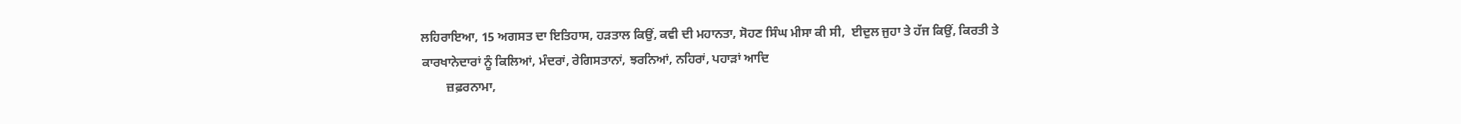ਲਹਿਰਾਇਆ, 15 ਅਗਸਤ ਦਾ ਇਤਿਹਾਸ, ਹੜਤਾਲ ਕਿਉਂ, ਕਵੀ ਦੀ ਮਹਾਨਤਾ, ਸੋਹਣ ਸਿੰਘ ਮੀਸਾ ਕੀ ਸੀ,  ਈਦੁਲ ਜੁਹਾ ਤੇ ਹੱਜ ਕਿਉਂ, ਕਿਰਤੀ ਤੇ ਕਾਰਖਾਨੇਦਾਰਾਂ ਨੂੰ ਕਿਲਿਆਂ, ਮੰਦਰਾਂ, ਰੇਗਿਸਤਾਨਾਂ, ਝਰਨਿਆਂ, ਨਹਿਰਾਂ, ਪਹਾੜਾਂ ਆਦਿ
        ਜ਼ਫ਼ਰਨਾਮਾ,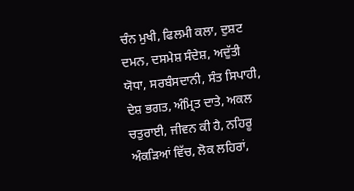ਚੰਨ ਮੁਖੀ, ਫਿਲਮੀ ਕਲਾ, ਦੁਸ਼ਟ ਦਮਨ, ਦਸਮੇਸ਼ ਸੰਦੇਸ਼, ਅਦੁੱਤੀ ਯੋਧਾ, ਸਰਬੰਸਦਾਨੀ, ਸੰਤ ਸਿਪਾਹੀ, ਦੇਸ਼ ਭਗਤ, ਅੰਮ੍ਰਿਤ ਦਾਤੇ, ਅਕਲ ਚਤੁਰਾਈ, ਜੀਵਨ ਕੀ ਹੈ, ਨਹਿਰੂ ਅੰਕੜਿਆਂ ਵਿੱਚ, ਲੋਕ ਲਹਿਰਾਂ,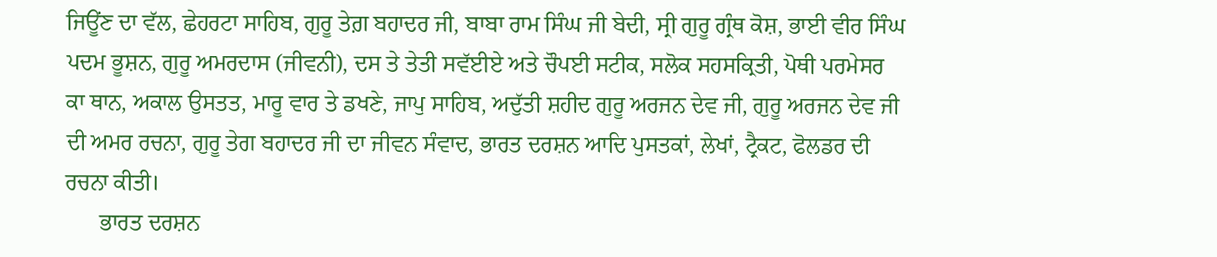ਜਿਊਂਣ ਦਾ ਵੱਲ, ਛੇਹਰਟਾ ਸਾਹਿਬ, ਗੁਰੂ ਤੇਗ਼ ਬਹਾਦਰ ਜੀ, ਬਾਬਾ ਰਾਮ ਸਿੰਘ ਜੀ ਬੇਦੀ, ਸ੍ਰੀ ਗੁਰੂ ਗ੍ਰੰਥ ਕੋਸ਼, ਭਾਈ ਵੀਰ ਸਿੰਘ ਪਦਮ ਭੂਸ਼ਨ, ਗੁਰੂ ਅਮਰਦਾਸ (ਜੀਵਨੀ), ਦਸ ਤੇ ਤੇਤੀ ਸਵੱਈਏ ਅਤੇ ਚੌਪਈ ਸਟੀਕ, ਸਲੋਕ ਸਹਸਕ੍ਰਿਤੀ, ਪੋਥੀ ਪਰਮੇਸਰ ਕਾ ਥਾਨ, ਅਕਾਲ ਉਸਤਤ, ਮਾਰੂ ਵਾਰ ਤੇ ਡਖਣੇ, ਜਾਪੁ ਸਾਹਿਬ, ਅਦੁੱਤੀ ਸ਼ਹੀਦ ਗੁਰੂ ਅਰਜਨ ਦੇਵ ਜੀ, ਗੁਰੂ ਅਰਜਨ ਦੇਵ ਜੀ ਦੀ ਅਮਰ ਰਚਨਾ, ਗੁਰੂ ਤੇਗ ਬਹਾਦਰ ਜੀ ਦਾ ਜੀਵਨ ਸੰਵਾਦ, ਭਾਰਤ ਦਰਸ਼ਨ ਆਦਿ ਪੁਸਤਕਾਂ, ਲੇਖਾਂ, ਟ੍ਰੈਕਟ, ਫੋਲਡਰ ਦੀ ਰਚਨਾ ਕੀਤੀ।
      ਭਾਰਤ ਦਰਸ਼ਨ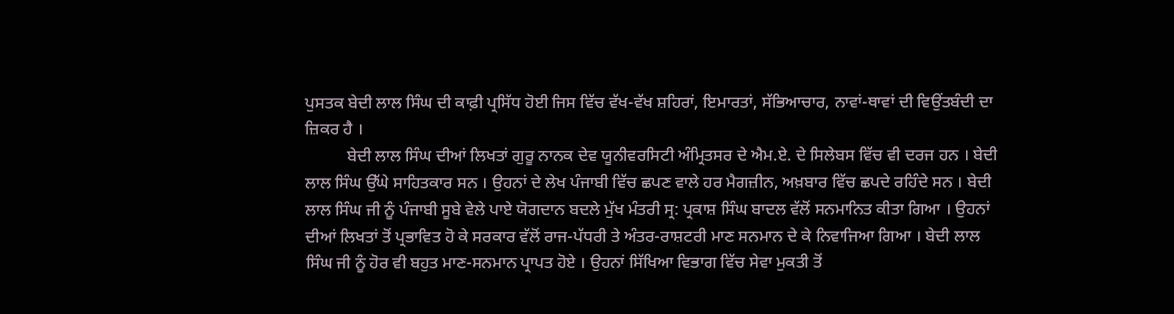ਪੁਸਤਕ ਬੇਦੀ ਲਾਲ ਸਿੰਘ ਦੀ ਕਾਫ਼ੀ ਪ੍ਰਸਿੱਧ ਹੋਈ ਜਿਸ ਵਿੱਚ ਵੱਖ-ਵੱਖ ਸ਼ਹਿਰਾਂ, ਇਮਾਰਤਾਂ, ਸੱਭਿਆਚਾਰ, ਨਾਵਾਂ-ਥਾਵਾਂ ਦੀ ਵਿਉਂਤਬੰਦੀ ਦਾ ਜ਼ਿਕਰ ਹੈ ।
          ਬੇਦੀ ਲਾਲ ਸਿੰਘ ਦੀਆਂ ਲਿਖਤਾਂ ਗੁਰੂ ਨਾਨਕ ਦੇਵ ਯੂਨੀਵਰਸਿਟੀ ਅੰਮ੍ਰਿਤਸਰ ਦੇ ਐਮ.ਏ. ਦੇ ਸਿਲੇਬਸ ਵਿੱਚ ਵੀ ਦਰਜ ਹਨ । ਬੇਦੀ ਲਾਲ ਸਿੰਘ ਉੱਘੇ ਸਾਹਿਤਕਾਰ ਸਨ । ਉਹਨਾਂ ਦੇ ਲੇਖ ਪੰਜਾਬੀ ਵਿੱਚ ਛਪਣ ਵਾਲੇ ਹਰ ਮੈਗਜ਼ੀਨ, ਅਖ਼ਬਾਰ ਵਿੱਚ ਛਪਦੇ ਰਹਿੰਦੇ ਸਨ । ਬੇਦੀ ਲਾਲ ਸਿੰਘ ਜੀ ਨੂੰ ਪੰਜਾਬੀ ਸੂਬੇ ਵੇਲੇ ਪਾਏ ਯੋਗਦਾਨ ਬਦਲੇ ਮੁੱਖ ਮੰਤਰੀ ਸ੍ਰ: ਪ੍ਰਕਾਸ਼ ਸਿੰਘ ਬਾਦਲ ਵੱਲੋਂ ਸਨਮਾਨਿਤ ਕੀਤਾ ਗਿਆ । ਉਹਨਾਂ ਦੀਆਂ ਲਿਖਤਾਂ ਤੋਂ ਪ੍ਰਭਾਵਿਤ ਹੋ ਕੇ ਸਰਕਾਰ ਵੱਲੋਂ ਰਾਜ-ਪੱਧਰੀ ਤੇ ਅੰਤਰ-ਰਾਸ਼ਟਰੀ ਮਾਣ ਸਨਮਾਨ ਦੇ ਕੇ ਨਿਵਾਜਿਆ ਗਿਆ । ਬੇਦੀ ਲਾਲ ਸਿੰਘ ਜੀ ਨੂੰ ਹੋਰ ਵੀ ਬਹੁਤ ਮਾਣ-ਸਨਮਾਨ ਪ੍ਰਾਪਤ ਹੋਏ । ਉਹਨਾਂ ਸਿੱਖਿਆ ਵਿਭਾਗ ਵਿੱਚ ਸੇਵਾ ਮੁਕਤੀ ਤੋਂ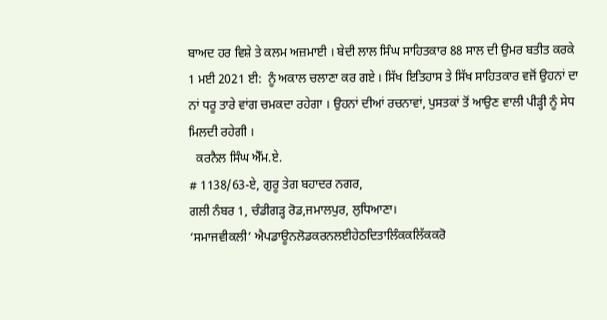ਬਾਅਦ ਹਰ ਵਿਸ਼ੇ ਤੇ ਕਲਮ ਅਜ਼ਮਾਈ । ਬੇਦੀ ਲਾਲ ਸਿੰਘ ਸਾਹਿਤਕਾਰ 88 ਸਾਲ ਦੀ ਉਮਰ ਬਤੀਤ ਕਰਕੇ 1 ਮਈ 2021 ਈ:  ਨੂੰ ਅਕਾਲ ਚਲਾਣਾ ਕਰ ਗਏ । ਸਿੱਖ ਇਤਿਹਾਸ ਤੇ ਸਿੱਖ ਸਾਹਿਤਕਾਰ ਵਜੋਂ ਉਹਨਾਂ ਦਾ ਨਾਂ ਧਰੂ ਤਾਰੇ ਵਾਂਗ ਚਮਕਦਾ ਰਹੇਗਾ । ਉਹਨਾਂ ਦੀਆਂ ਰਚਨਾਵਾਂ, ਪੁਸਤਕਾਂ ਤੋਂ ਆਉਣ ਵਾਲੀ ਪੀੜ੍ਹੀ ਨੂੰ ਸੇਧ ਮਿਲਦੀ ਰਹੇਗੀ ।
  ਕਰਨੈਲ ਸਿੰਘ ਐੱਮ.ਏ.
# 1138/63-ਏ, ਗੁਰੂ ਤੇਗ ਬਹਾਦਰ ਨਗਰ,
ਗਲੀ ਨੰਬਰ 1, ਚੰਡੀਗੜ੍ਹ ਰੋਡ,ਜਮਾਲਪੁਰ, ਲੁਧਿਆਣਾ।
‘ਸਮਾਜਵੀਕਲੀ’ ਐਪਡਾਊਨਲੋਡਕਰਨਲਈਹੇਠਦਿਤਾਲਿੰਕਕਲਿੱਕਕਰੋ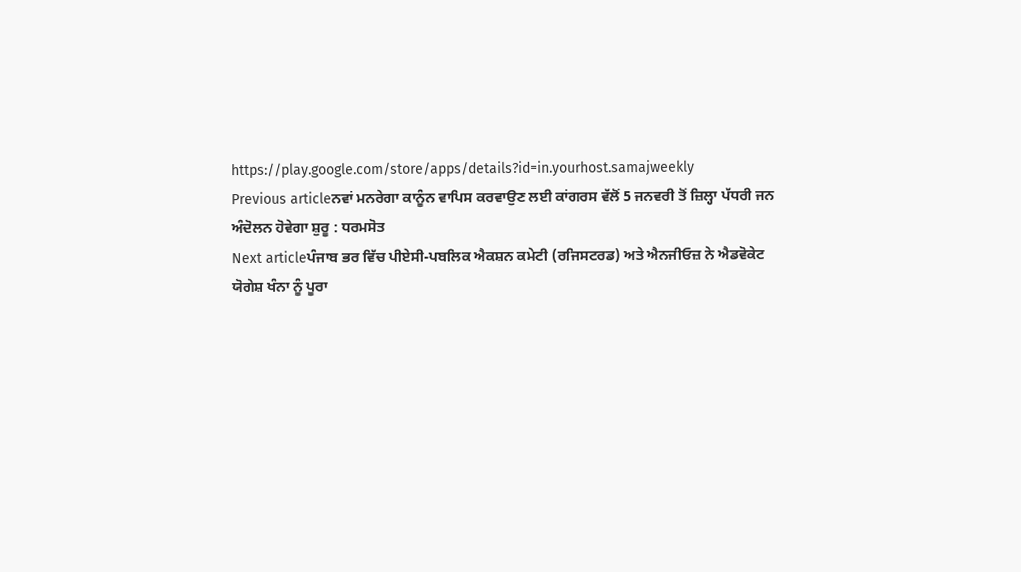https://play.google.com/store/apps/details?id=in.yourhost.samajweekly
Previous articleਨਵਾਂ ਮਨਰੇਗਾ ਕਾਨੂੰਨ ਵਾਪਿਸ ਕਰਵਾਉਣ ਲਈ ਕਾਂਗਰਸ ਵੱਲੋਂ 5 ਜਨਵਰੀ ਤੋਂ ਜ਼ਿਲ੍ਹਾ ਪੱਧਰੀ ਜਨ ਅੰਦੋਲਨ ਹੋਵੇਗਾ ਸ਼ੁਰੂ : ਧਰਮਸੋਤ
Next articleਪੰਜਾਬ ਭਰ ਵਿੱਚ ਪੀਏਸੀ-ਪਬਲਿਕ ਐਕਸ਼ਨ ਕਮੇਟੀ (ਰਜਿਸਟਰਡ) ਅਤੇ ਐਨਜੀਓਜ਼ ਨੇ ਐਡਵੋਕੇਟ ਯੋਗੇਸ਼ ਖੰਨਾ ਨੂੰ ਪੂਰਾ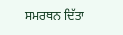ਸਮਰਥਨ ਦਿੱਤਾ